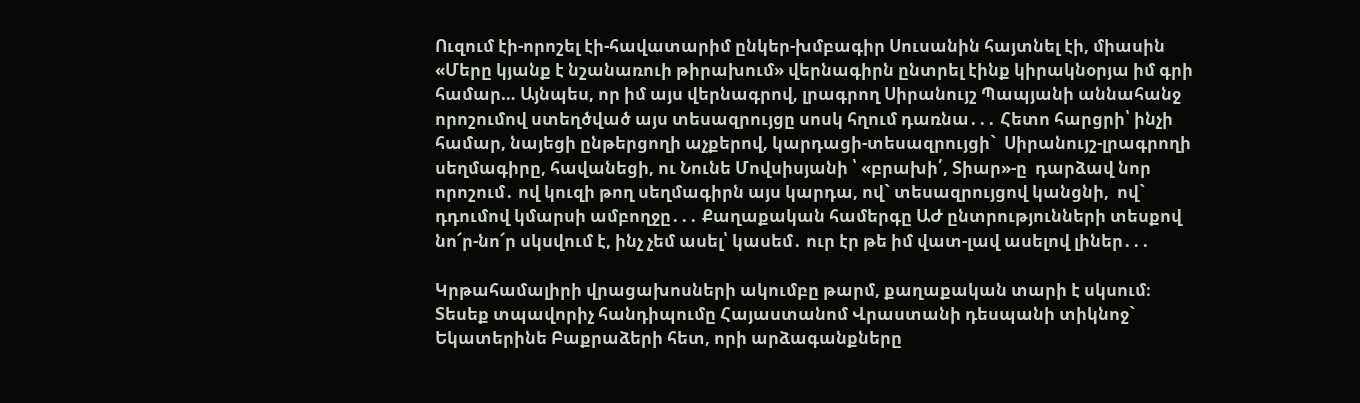Ուզում էի-որոշել էի-հավատարիմ ընկեր-խմբագիր Սուսանին հայտնել էի, միասին «Մերը կյանք է նշանառուի թիրախում» վերնագիրն ընտրել էինք կիրակնօրյա իմ գրի համար… Այնպես, որ իմ այս վերնագրով, լրագրող Սիրանույշ Պապյանի աննահանջ որոշումով ստեղծված այս տեսազրույցը սոսկ հղում դառնա․․․ Հետո հարցրի՝ ինչի  համար, նայեցի ընթերցողի աչքերով, կարդացի-տեսազրույցի`  Սիրանույշ-լրագրողի սեղմագիրը, հավանեցի, ու Նունե Մովսիսյանի ՝ «բրախի՛, Տիար»-ը  դարձավ նոր որոշում․ ով կուզի թող սեղմագիրն այս կարդա, ով` տեսազրույցով կանցնի,  ով` դդումով կմարսի ամբողջը․․․ Քաղաքական համերգը ԱԺ ընտրությունների տեսքով նո՜ր-նո՜ր սկսվում է, ինչ չեմ ասել՝ կասեմ․ ուր էր թե իմ վատ-լավ ասելով լիներ․․․

Կրթահամալիրի վրացախոսների ակումբը թարմ, քաղաքական տարի է սկսում։ Տեսեք տպավորիչ հանդիպումը Հայաստանոմ Վրաստանի դեսպանի տիկնոջ` Եկատերինե Բաքրաձերի հետ, որի արձագանքները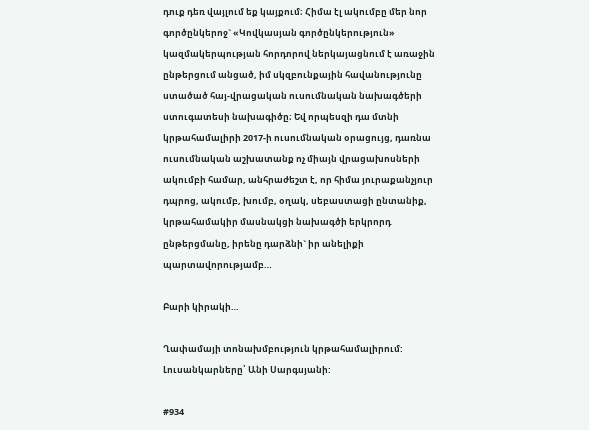դուք դեռ վայլում եք կայքում։ Հիմա էլ ակումբը մեր նոր գործընկերոջ` «Կովկասյան գործընկերություն» կազմակերպության հորդորով ներկայացնում է առաջին ընթերցում անցած, իմ սկզբունքային հավանությունը ստածած հայ-վրացական ուսումնական նախագծերի ստուգատեսի նախագիծը։ Եվ որպեսզի դա մտնի կրթահամալիրի 2017-ի ուսումնական օրացույց, դառնա ուսումնական աշխատանք ոչ միայն վրացախոսների ակումբի համար, անհրաժեշտ է, որ հիմա յուրաքանչյուր դպրոց, ակումբ, խումբ, օղակ, սեբաստացի ընտանիք, կրթահամակիր մասնակցի նախագծի երկրորդ ընթերցմանը, իրենը դարձնի` իր անելիքի պարտավորությամբ…

Բարի կիրակի…

Ղափամայի տոնախմբություն կրթահամալիրում:
Լուսանկարները՝ Անի Սարգսյանի:

#934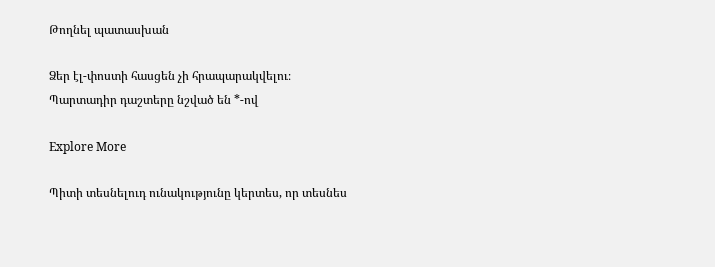Թողնել պատասխան

Ձեր էլ-փոստի հասցեն չի հրապարակվելու։ Պարտադիր դաշտերը նշված են *-ով

Explore More

Պիտի տեսնելուդ ունակությունը կերտես, որ տեսնես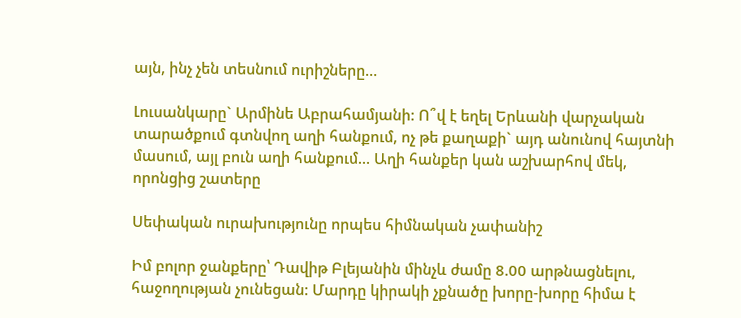այն, ինչ չեն տեսնում ուրիշները…

Լուսանկարը` Արմինե Աբրահամյանի: Ո՞վ է եղել Երևանի վարչական տարածքում գտնվող աղի հանքում, ոչ թե քաղաքի` այդ անունով հայտնի մասում, այլ բուն աղի հանքում… Աղի հանքեր կան աշխարհով մեկ, որոնցից շատերը

Սեփական ուրախությունը որպես հիմնական չափանիշ

Իմ բոլոր ջանքերը՝ Դավիթ Բլեյանին մինչև ժամը 8.00 արթնացնելու, հաջողության չունեցան: Մարդը կիրակի չքնածը խորը-խորը հիմա է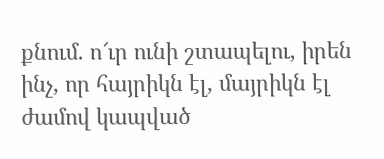քնում. ո՜ւր ունի շտապելու, իրեն ինչ, որ հայրիկն էլ, մայրիկն էլ ժամով կապված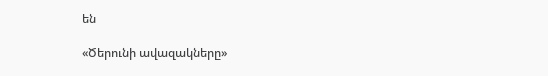են

«Ծերունի ավազակները»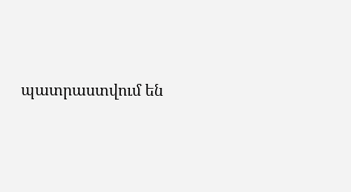պատրաստվում են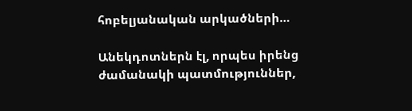հոբելյանական արկածների…

Անեկդոտներն էլ, որպես իրենց ժամանակի պատմություններ,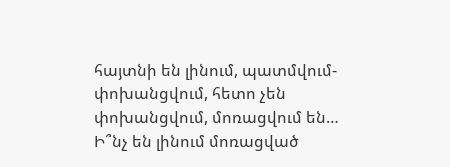հայտնի են լինում, պատմվում-փոխանցվում, հետո չեն փոխանցվում, մոռացվում են… Ի՞նչ են լինում մոռացված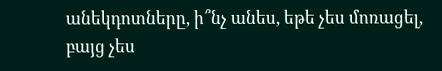անեկդոտները, ի՞նչ անես, եթե չես մոռացել, բայց չես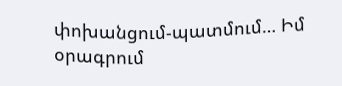փոխանցում-պատմում… Իմ օրագրում